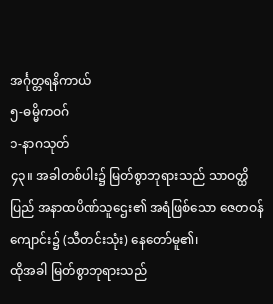အင်္ဂုတ္တရနိကာယ်
၅-ဓမ္မိကဝဂ်
၁-နာဂသုတ်
၄၃။ အခါတစ်ပါး၌ မြတ်စွာဘုရားသည် သာဝတ္ထိပြည် အနာထပိဏ်သူဌေး၏ အရံဖြစ်သော ဇေတဝန်ကျောင်း၌ (သီတင်းသုံး) နေတော်မူ၏၊
ထိုအခါ မြတ်စွာဘုရားသည်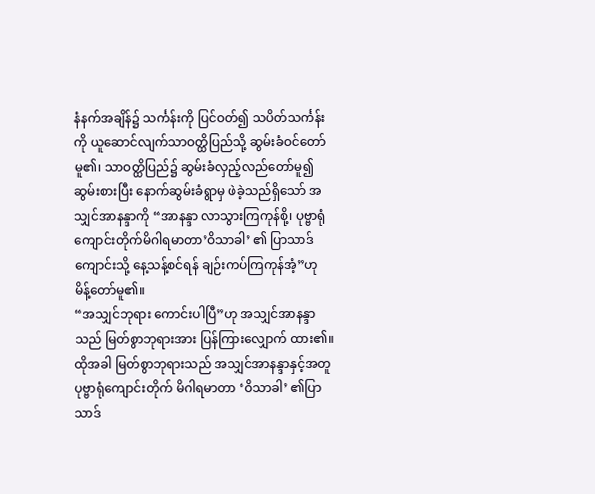နံနက်အချိန်၌ သင်္ကန်းကို ပြင်ဝတ်၍ သပိတ်သင်္ကန်းကို ယူဆောင်လျက်သာဝတ္ထိပြည်သို့ ဆွမ်းခံဝင်တော်မူ၏၊ သာဝတ္ထိပြည်၌ ဆွမ်းခံလှည့်လည်တော်မူ၍ ဆွမ်းစားပြီး နောက်ဆွမ်းခံရွာမှ ဖဲခဲ့သည်ရှိသော် အသျှင်အာနန္ဒာကို “အာနန္ဒာ လာသွားကြကုန်စို့၊ ပုဗ္ဗာရုံကျောင်းတိုက်မိဂါရမာတာ’ဝိသာခါ’ ၏ ပြာသာဒ်ကျောင်းသို့ နေ့သန့်စင်ရန် ချဉ်းကပ်ကြကုန်အံ့”ဟု မိန့်တော်မူ၏။
“အသျှင်ဘုရား ကောင်းပါပြီ”ဟု အသျှင်အာနန္ဒာသည် မြတ်စွာဘုရားအား ပြန်ကြားလျှောက် ထား၏။
ထိုအခါ မြတ်စွာဘုရားသည် အသျှင်အာနန္ဒာနှင့်အတူ ပုဗ္ဗာရုံကျောင်းတိုက် မိဂါရမာတာ ‘ဝိသာခါ’ ၏ပြာသာဒ်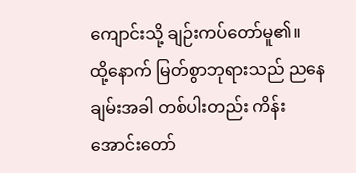ကျောင်းသို့ ချဉ်းကပ်တော်မူ၏။
ထို့နောက် မြတ်စွာဘုရားသည် ညနေချမ်းအခါ တစ်ပါးတည်း ကိန်းအောင်းတော်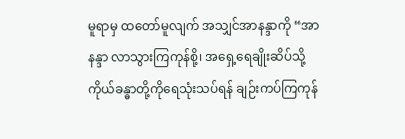မူရာမှ ထတော်မူလျက် အသျှင်အာနန္ဒာကို “အာနန္ဒာ လာသွားကြကုန်စို့၊ အရှေ့ရေချိုးဆိပ်သို့ ကိုယ်ခန္ဓာတို့ကိုရေသုံးသပ်ရန် ချဉ်းကပ်ကြကုန်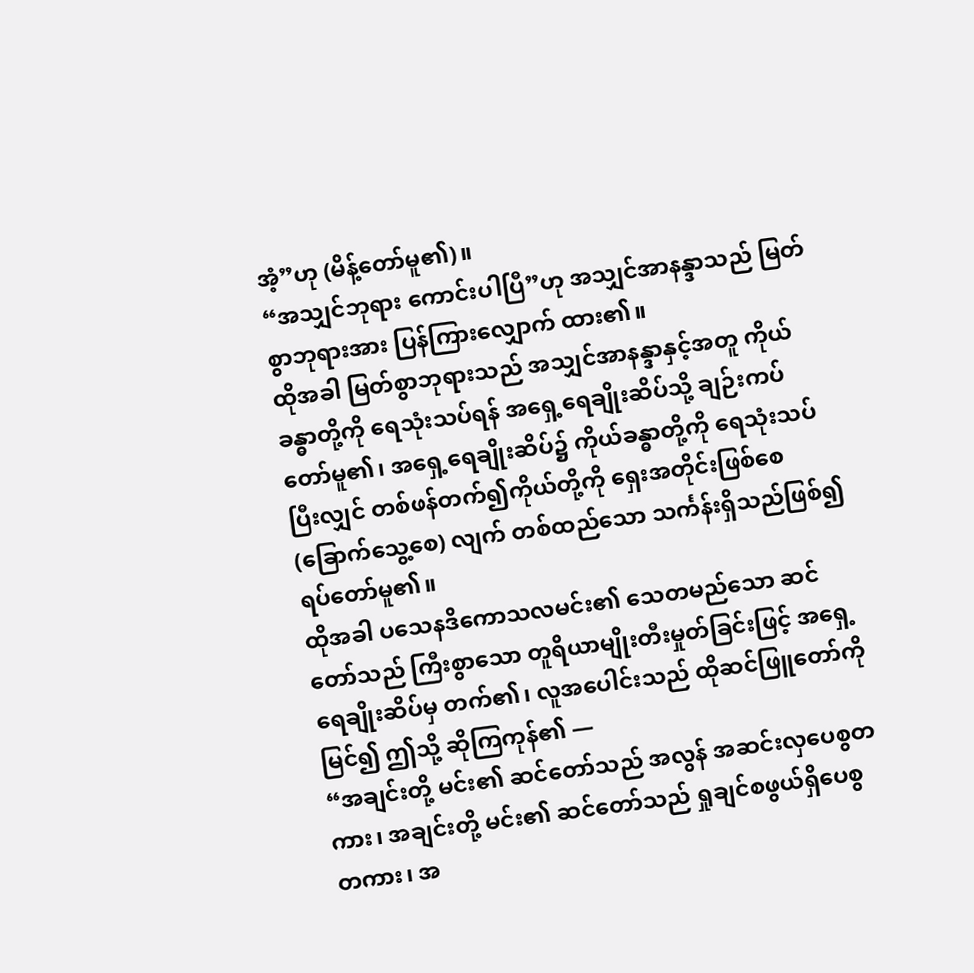အံ့”ဟု (မိန့်တော်မူ၏)။
“အသျှင်ဘုရား ကောင်းပါပြီ”ဟု အသျှင်အာနန္ဒာသည် မြတ်စွာဘုရားအား ပြန်ကြားလျှောက် ထား၏။
ထိုအခါ မြတ်စွာဘုရားသည် အသျှင်အာနန္ဒာနှင့်အတူ ကိုယ်ခန္ဓာတို့ကို ရေသုံးသပ်ရန် အရှေ့ရေချိုးဆိပ်သို့ ချဉ်းကပ်တော်မူ၏၊ အရှေ့ရေချိုးဆိပ်၌ ကိုယ်ခန္ဓာတို့ကို ရေသုံးသပ်ပြီးလျှင် တစ်ဖန်တက်၍ကိုယ်တို့ကို ရှေးအတိုင်းဖြစ်စေ (ခြောက်သွေ့စေ) လျက် တစ်ထည်သော သင်္ကန်းရှိသည်ဖြစ်၍ ရပ်တော်မူ၏။
ထိုအခါ ပသေနဒိကောသလမင်း၏ သေတမည်သော ဆင်တော်သည် ကြီးစွာသော တူရိယာမျိုးတီးမှုတ်ခြင်းဖြင့် အရှေ့ရေချိုးဆိပ်မှ တက်၏၊ လူအပေါင်းသည် ထိုဆင်ဖြူတော်ကို မြင်၍ ဤသို့ ဆိုကြကုန်၏ —
“အချင်းတို့ မင်း၏ ဆင်တော်သည် အလွန် အဆင်းလှပေစွတကား၊ အချင်းတို့ မင်း၏ ဆင်တော်သည် ရှုချင်စဖွယ်ရှိပေစွတကား၊ အ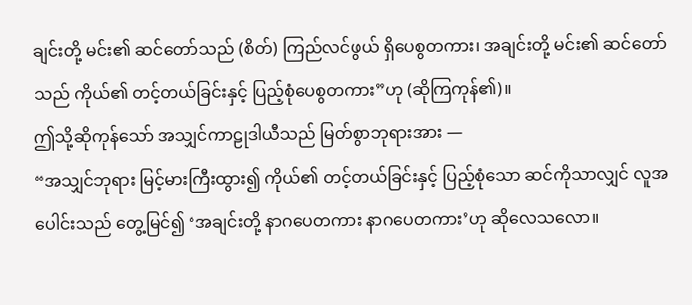ချင်းတို့ မင်း၏ ဆင်တော်သည် (စိတ်) ကြည်လင်ဖွယ် ရှိပေစွတကား၊ အချင်းတို့ မင်း၏ ဆင်တော်သည် ကိုယ်၏ တင့်တယ်ခြင်းနှင့် ပြည့်စုံပေစွတကား”ဟု (ဆိုကြကုန်၏)။
ဤသို့ဆိုကုန်သော် အသျှင်ကာဠုဒါယီသည် မြတ်စွာဘုရားအား —
“အသျှင်ဘုရား မြင့်မားကြီးထွား၍ ကိုယ်၏ တင့်တယ်ခြင်းနှင့် ပြည့်စုံသော ဆင်ကိုသာလျှင် လူအပေါင်းသည် တွေ့မြင်၍ ‘အချင်းတို့ နာဂပေတကား နာဂပေတကား’ဟု ဆိုလေသလော။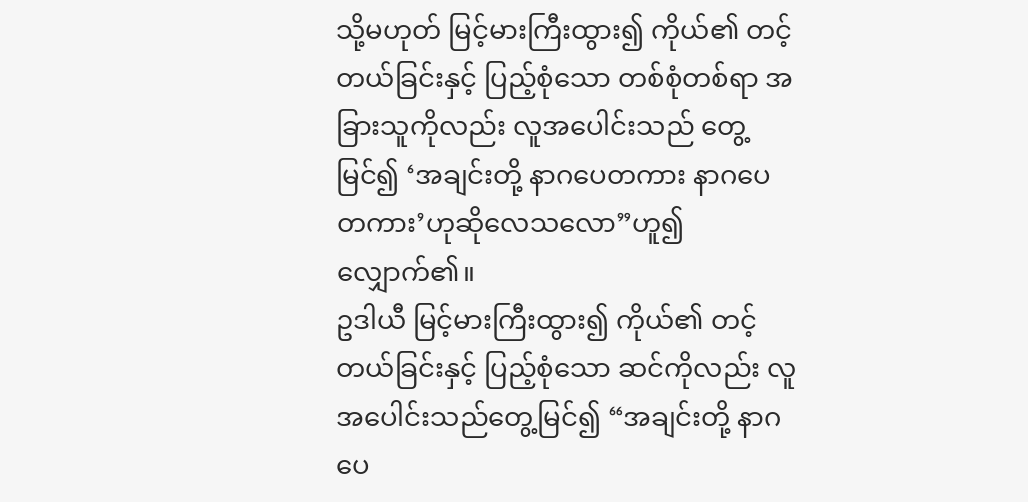သို့မဟုတ် မြင့်မားကြီးထွား၍ ကိုယ်၏ တင့်တယ်ခြင်းနှင့် ပြည့်စုံသော တစ်စုံတစ်ရာ အခြားသူကိုလည်း လူအပေါင်းသည် တွေ့မြင်၍ ‘အချင်းတို့ နာဂပေတကား နာဂပေတကား’ဟုဆိုလေသလော”ဟူ၍ လျှောက်၏။
ဥဒါယီ မြင့်မားကြီးထွား၍ ကိုယ်၏ တင့်တယ်ခြင်းနှင့် ပြည့်စုံသော ဆင်ကိုလည်း လူအပေါင်းသည်တွေ့မြင်၍ “အချင်းတို့ နာဂပေ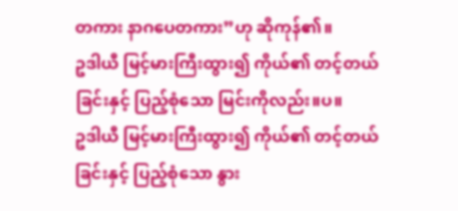တကား နာဂပေတကား”ဟု ဆိုကုန်၏။
ဥဒါယီ မြင့်မားကြီးထွား၍ ကိုယ်၏ တင့်တယ်ခြင်းနှင့် ပြည့်စုံသော မြင်းကိုလည်း။ပ။
ဥဒါယီ မြင့်မားကြီးထွား၍ ကိုယ်၏ တင့်တယ်ခြင်းနှင့် ပြည့်စုံသော နွား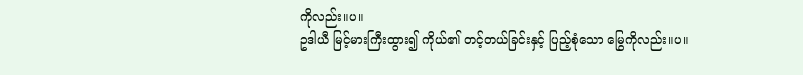ကိုလည်း။ပ။
ဥဒါယီ မြင့်မားကြီးထွား၍ ကိုယ်၏ တင့်တယ်ခြင်းနှင့် ပြည့်စုံသော မြွေကိုလည်း။ပ။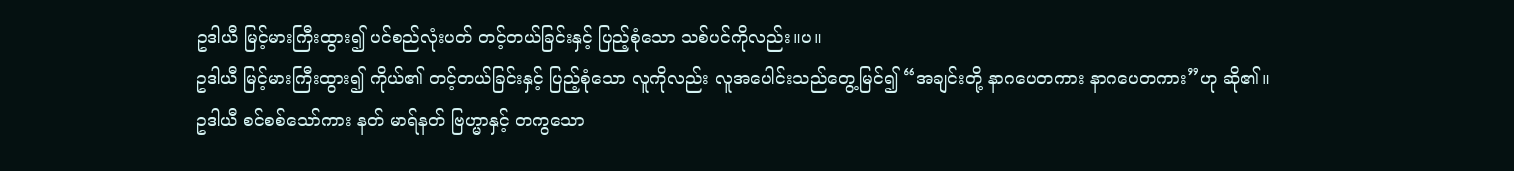ဥဒါယီ မြင့်မားကြီးထွား၍ ပင်စည်လုံးပတ် တင့်တယ်ခြင်းနှင့် ပြည့်စုံသော သစ်ပင်ကိုလည်း။ပ။
ဥဒါယီ မြင့်မားကြီးထွား၍ ကိုယ်၏ တင့်တယ်ခြင်းနှင့် ပြည့်စုံသော လူကိုလည်း လူအပေါင်းသည်တွေ့မြင်၍ “အချင်းတို့ နာဂပေတကား နာဂပေတကား”ဟု ဆို၏။
ဥဒါယီ စင်စစ်သော်ကား နတ် မာရ်နတ် ဗြဟ္မာနှင့် တကွသော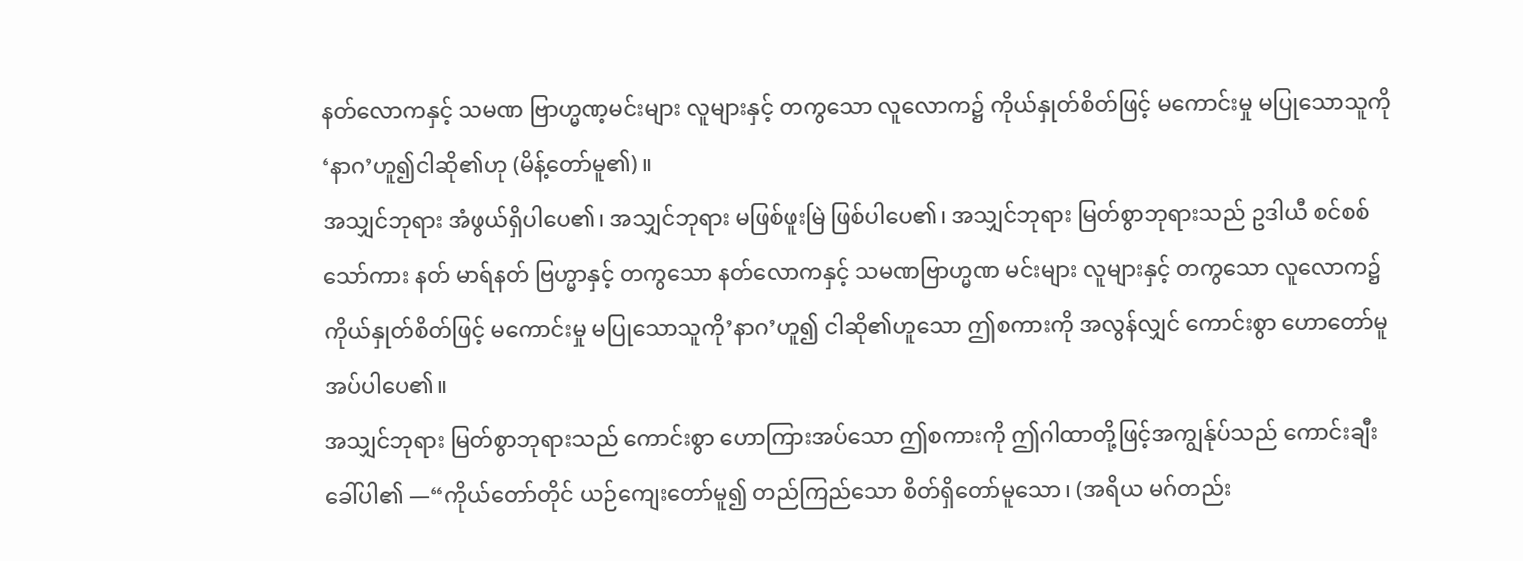နတ်လောကနှင့် သမဏ ဗြာဟ္မဏ့မင်းများ လူများနှင့် တကွသော လူလောက၌ ကိုယ်နှုတ်စိတ်ဖြင့် မကောင်းမှု မပြုသောသူကို ‘နာဂ’ဟူ၍ငါဆို၏ဟု (မိန့်တော်မူ၏)။
အသျှင်ဘုရား အံဖွယ်ရှိပါပေ၏၊ အသျှင်ဘုရား မဖြစ်ဖူးမြဲ ဖြစ်ပါပေ၏၊ အသျှင်ဘုရား မြတ်စွာဘုရားသည် ဥဒါယီ စင်စစ်သော်ကား နတ် မာရ်နတ် ဗြဟ္မာနှင့် တကွသော နတ်လောကနှင့် သမဏဗြာဟ္မဏ မင်းများ လူများနှင့် တကွသော လူလောက၌ ကိုယ်နှုတ်စိတ်ဖြင့် မကောင်းမှု မပြုသောသူကို’နာဂ’ဟူ၍ ငါဆို၏ဟူသော ဤစကားကို အလွန်လျှင် ကောင်းစွာ ဟောတော်မူအပ်ပါပေ၏။
အသျှင်ဘုရား မြတ်စွာဘုရားသည် ကောင်းစွာ ဟောကြားအပ်သော ဤစကားကို ဤဂါထာတို့ဖြင့်အကျွန်ုပ်သည် ကောင်းချီးခေါ်ပါ၏ —“ကိုယ်တော်တိုင် ယဉ်ကျေးတော်မူ၍ တည်ကြည်သော စိတ်ရှိတော်မူသော၊ (အရိယ မဂ်တည်း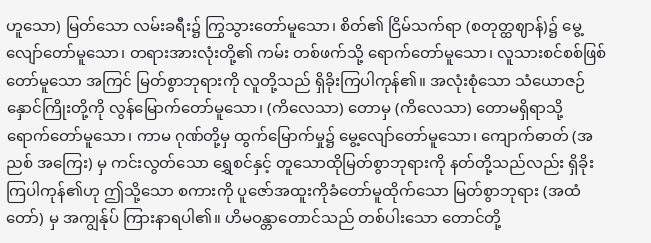ဟူသော) မြတ်သော လမ်းခရီး၌ ကြွသွားတော်မူသော၊ စိတ်၏ ငြိမ်သက်ရာ (စတုတ္ထဈာန်)၌ မွေ့လျော်တော်မူသော၊ တရားအားလုံးတို့၏ ကမ်း တစ်ဖက်သို့ ရောက်တော်မူသော၊ လူသားစင်စစ်ဖြစ်တော်မူသော အကြင် မြတ်စွာဘုရားကို လူတို့သည် ရှိခိုးကြပါကုန်၏။ အလုံးစုံသော သံယောဇဉ်နှောင်ကြိုးတို့ကို လွန်မြောက်တော်မူသော၊ (ကိလေသာ) တောမှ (ကိလေသာ) တောမရှိရာသို့ ရောက်တော်မူသော၊ ကာမ ဂုဏ်တို့မှ ထွက်မြောက်မှု၌ မွေ့လျော်တော်မူသော၊ ကျောက်ဓာတ် (အညစ် အကြေး) မှ ကင်းလွတ်သော ရွှေစင်နှင့် တူသောထိုမြတ်စွာဘုရားကို နတ်တို့သည်လည်း ရှိခိုးကြပါကုန်၏ဟု ဤသို့သော စကားကို ပူဇော်အထူးကိုခံတော်မူထိုက်သော မြတ်စွာဘုရား (အထံတော်) မှ အကျွန်ုပ် ကြားနာရပါ၏။ ဟိမဝန္တာတောင်သည် တစ်ပါးသော တောင်တို့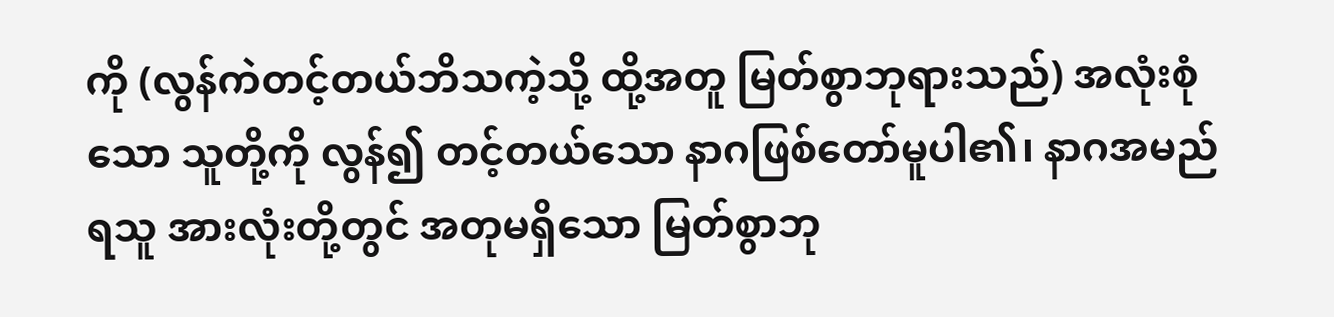ကို (လွန်ကဲတင့်တယ်ဘိသကဲ့သို့ ထို့အတူ မြတ်စွာဘုရားသည်) အလုံးစုံသော သူတို့ကို လွန်၍ တင့်တယ်သော နာဂဖြစ်တော်မူပါ၏၊ နာဂအမည်ရသူ အားလုံးတို့တွင် အတုမရှိသော မြတ်စွာဘု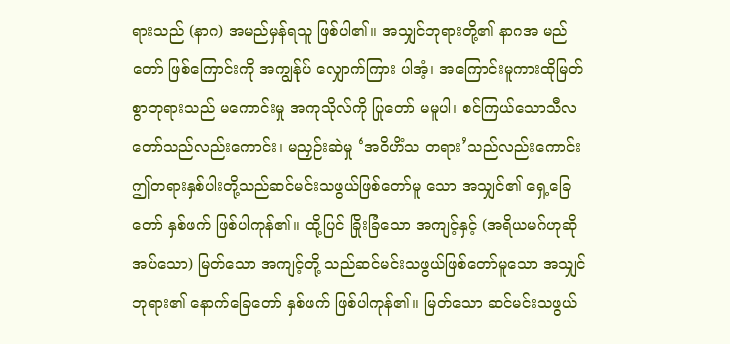ရားသည် (နာဂ) အမည်မှန်ရသူ ဖြစ်ပါ၏။ အသျှင်ဘုရားတို့၏ နာဂအ မည်တော် ဖြစ်ကြောင်းကို အကျွန်ုပ် လျှောက်ကြား ပါအံ့၊ အကြောင်းမူကားထိုမြတ်စွာဘုရားသည် မကောင်းမှု အကုသိုလ်ကို ပြုတော် မမူပါ၊ စင်ကြယ်သောသီလတော်သည်လည်းကောင်း၊ မညှဉ်းဆဲမှု ‘အဝိဟိံသ တရား’သည်လည်းကောင်း ဤတရားနှစ်ပါးတို့သည်ဆင်မင်းသဖွယ်ဖြစ်တော်မူ သော အသျှင်၏ ရှေ့ခြေတော် နှစ်ဖက် ဖြစ်ပါကုန်၏။ ထို့ပြင် ခြိုးခြံသော အကျင့်နှင့် (အရိယမဂ်ဟုဆိုအပ်သော) မြတ်သော အကျင့်တို့ သည်ဆင်မင်းသဖွယ်ဖြစ်တော်မူသော အသျှင်ဘုရား၏ နောက်ခြေတော် နှစ်ဖက် ဖြစ်ပါကုန်၏။ မြတ်သော ဆင်မင်းသဖွယ်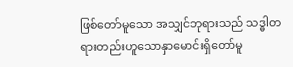ဖြစ်တော်မူသော အသျှင်ဘုရားသည် သဒ္ဓါတရားတည်းဟူသောနှာမောင်းရှိတော်မူ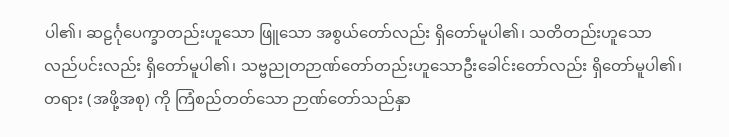ပါ၏၊ ဆဠင်္ဂုပေက္ခာတည်းဟူသော ဖြူသော အစွယ်တော်လည်း ရှိတော်မူပါ၏၊ သတိတည်းဟူသော လည်ပင်းလည်း ရှိတော်မူပါ၏၊ သဗ္ဗညုတဉာဏ်တော်တည်းဟူသောဦးခေါင်းတော်လည်း ရှိတော်မူပါ၏၊ တရား (အဖို့အစု) ကို ကြံစည်တတ်သော ဉာဏ်တော်သည်နှာ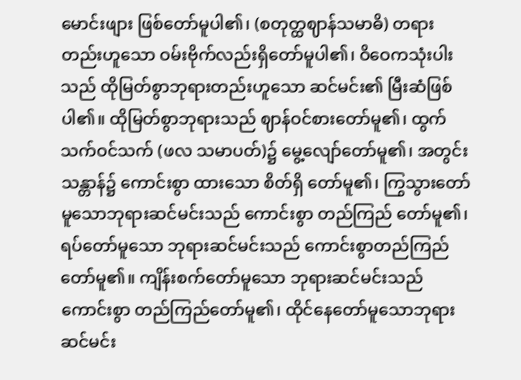မောင်းဖျား ဖြစ်တော်မူပါ၏၊ (စတုတ္ထဈာန်သမာဓိ) တရားတည်းဟူသော ဝမ်းဗိုက်လည်းရှိတော်မူပါ၏၊ ဝိဝေကသုံးပါးသည် ထိုမြတ်စွာဘုရားတည်းဟူသော ဆင်မင်း၏ မြီးဆံဖြစ်ပါ၏။ ထိုမြတ်စွာဘုရားသည် ဈာန်ဝင်စားတော်မူ၏၊ ထွက်သက်ဝင်သက် (ဖလ သမာပတ်)၌ မွေ့လျော်တော်မူ၏၊ အတွင်းသန္တာန်၌ ကောင်းစွာ ထားသော စိတ်ရှိ တော်မူ၏၊ ကြွသွားတော်မူသောဘုရားဆင်မင်းသည် ကောင်းစွာ တည်ကြည် တော်မူ၏၊ ရပ်တော်မူသော ဘုရားဆင်မင်းသည် ကောင်းစွာတည်ကြည်တော်မူ၏။ ကျိန်းစက်တော်မူသော ဘုရားဆင်မင်းသည် ကောင်းစွာ တည်ကြည်တော်မူ၏၊ ထိုင်နေတော်မူသောဘုရားဆင်မင်း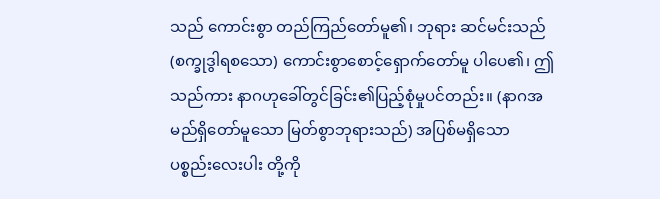သည် ကောင်းစွာ တည်ကြည်တော်မူ၏၊ ဘုရား ဆင်မင်းသည် (စက္ခုဒွါရစသော) ကောင်းစွာစောင့်ရှောက်တော်မူ ပါပေ၏၊ ဤသည်ကား နာဂဟုခေါ်တွင်ခြင်း၏ပြည့်စုံမှုပင်တည်း။ (နာဂအမည်ရှိတော်မူသော မြတ်စွာဘုရားသည်) အပြစ်မရှိသော ပစ္စည်းလေးပါး တို့ကို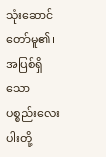သုံးဆောင်တော်မူ၏၊ အပြစ်ရှိသော ပစ္စည်းလေးပါးတို့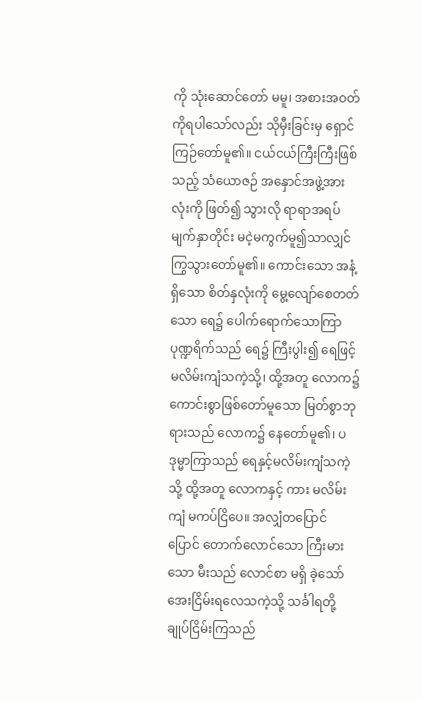ကို သုံးဆောင်တော် မမူ၊ အစားအဝတ်ကိုရပါသော်လည်း သိုမှီးခြင်းမှ ရှောင်ကြဉ်တော်မူ၏။ ငယ်ငယ်ကြီးကြီးဖြစ်သည့် သံယောဇဉ် အနှောင်အဖွဲ့အားလုံးကို ဖြတ်၍ သွားလို ရာရာအရပ်မျက်နှာတိုင်း မငဲ့မကွက်မူ၍သာလျှင် ကြွသွားတော်မူ၏။ ကောင်းသော အနံ့ရှိသော စိတ်နှလုံးကို မွေ့လျော်စေတတ်သော ရေ၌ ပေါက်ရောက်သောကြာပုဏ္ဍရိက်သည် ရေ၌ ကြီးပွါး၍ ရေဖြင့် မလိမ်းကျံသကဲ့သို့၊ ထို့အတူ လောက၌ ကောင်းစွာဖြစ်တော်မူသော မြတ်စွာဘုရားသည် လောက၌ နေတော်မူ၏၊ ပဒုမ္မာကြာသည် ရေနှင့်မလိမ်းကျံသကဲ့သို့ ထို့အတူ လောကနှင့် ကား မလိမ်းကျံ မကပ်ငြိပေ။ အလျှံတပြောင်ပြောင် တောက်လောင်သော ကြီးမားသော မီးသည် လောင်စာ မရှိ ခဲ့သော်အေးငြိမ်းရလေသကဲ့သို့ သင်္ခါရတို့ ချုပ်ငြိမ်းကြသည်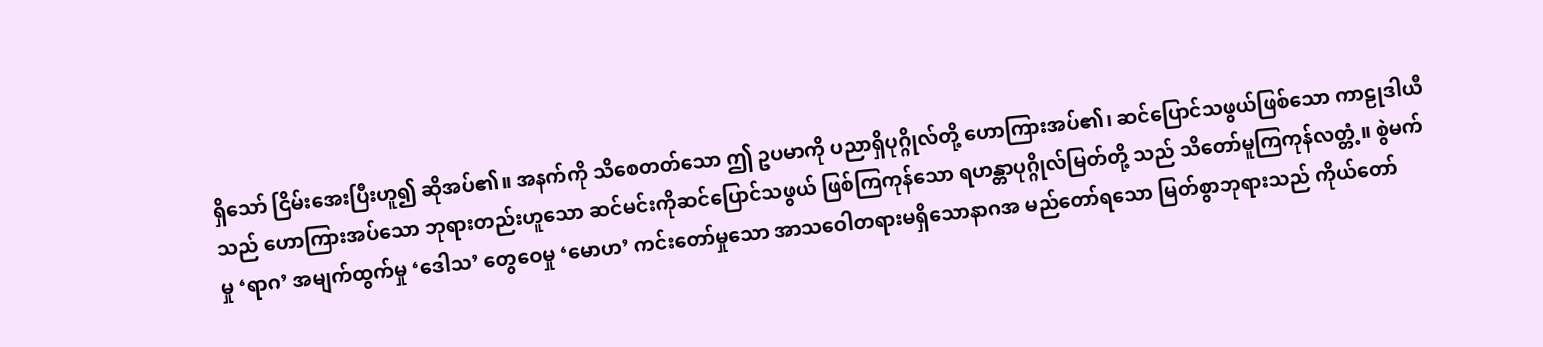ရှိသော် ငြိမ်းအေးပြီးဟူ၍ ဆိုအပ်၏။ အနက်ကို သိစေတတ်သော ဤ ဥပမာကို ပညာရှိပုဂ္ဂိုလ်တို့ ဟောကြားအပ်၏၊ ဆင်ပြောင်သဖွယ်ဖြစ်သော ကာဠုဒါယီသည် ဟောကြားအပ်သော ဘုရားတည်းဟူသော ဆင်မင်းကိုဆင်ပြောင်သဖွယ် ဖြစ်ကြကုန်သော ရဟန္တာပုဂ္ဂိုလ်မြတ်တို့ သည် သိတော်မူကြကုန်လတ္တံ့။ စွဲမက်မှု ‘ရာဂ’ အမျက်ထွက်မှု ‘ဒေါသ’ တွေဝေမှု ‘မောဟ’ ကင်းတော်မှုသော အာသဝေါတရားမရှိသောနာဂအ မည်တော်ရသော မြတ်စွာဘုရားသည် ကိုယ်တော်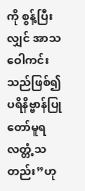ကို စွန့်ပြီးလျှင် အာသဝေါကင်းသည်ဖြစ်၍ပရိနိဗ္ဗာန်ပြုတော်မူရလတ္တံ့သတည်း”ဟု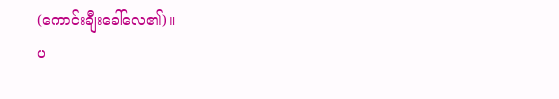(ကောင်းချီးခေါ်လေ၏)။
ပ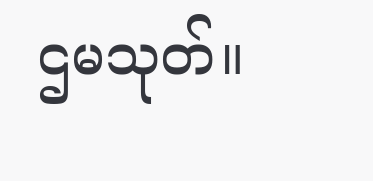ဌမသုတ်။